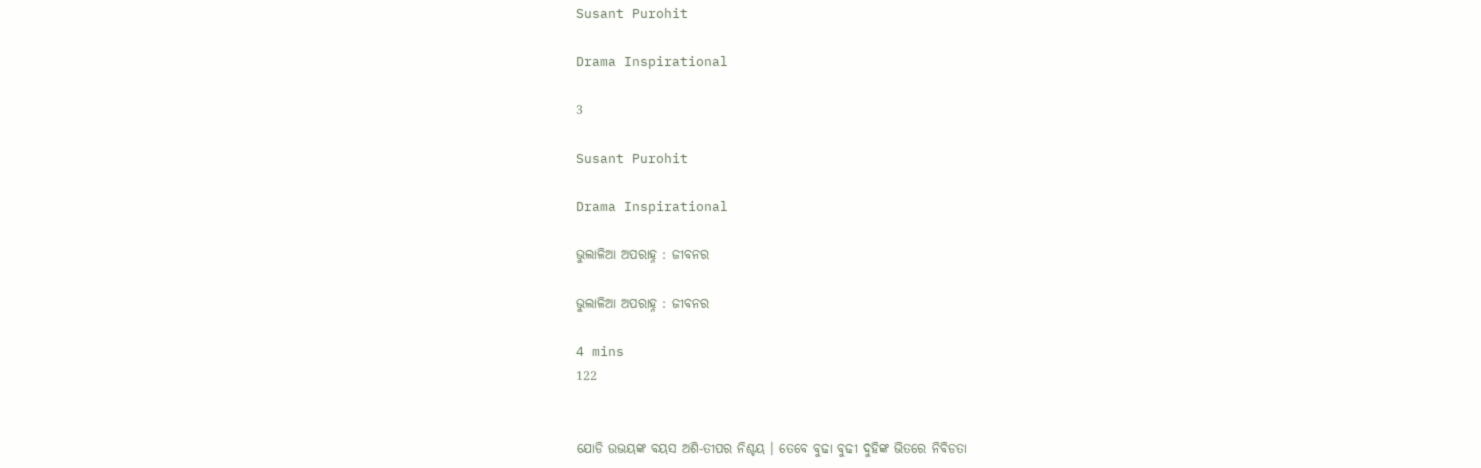Susant Purohit

Drama Inspirational

3

Susant Purohit

Drama Inspirational

ଭୁଲାଳିଆ ଅପରାହ୍ନ : ଜୀବନର

ଭୁଲାଳିଆ ଅପରାହ୍ନ : ଜୀବନର

4 mins
122


ଯୋଡି ଉଭୟଙ୍କ ବୟସ ଅଶି-ତୀପର ନିଶ୍ଚୟ । ତେବେ ବୁଢା ବୁଢୀ ଦୁହିଙ୍କ ଭିତରେ ନିବିଡତା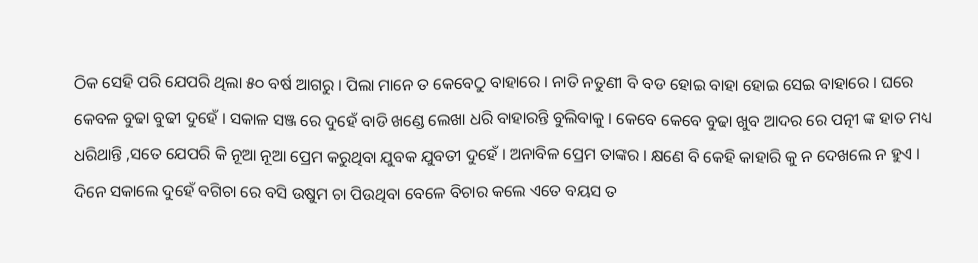ଠିକ ସେହି ପରି ଯେପରି ଥିଲା ୫୦ ବର୍ଷ ଆଗରୁ । ପିଲା ମାନେ ତ କେବେଠୁ ବାହାରେ । ନାତି ନତୁଣୀ ବି ବଡ ହୋଇ ବାହା ହୋଇ ସେଇ ବାହାରେ । ଘରେ କେବଳ ବୁଢା ବୁଢୀ ଦୁହେଁ । ସକାଳ ସଞ୍ଜ ରେ ଦୁହେଁ ବାଡି ଖଣ୍ଡେ ଲେଖା ଧରି ବାହାରନ୍ତି ବୁଲିବାକୁ । କେବେ କେବେ ବୁଢା ଖୁବ ଆଦର ରେ ପତ୍ନୀ ଙ୍କ ହାତ ମଧ୍ୟ ଧରିଥାନ୍ତି ,ସତେ ଯେପରି କି ନୂଆ ନୂଆ ପ୍ରେମ କରୁଥିବା ଯୁବକ ଯୁବତୀ ଦୁହେଁ । ଅନାବିଳ ପ୍ରେମ ତାଙ୍କର । କ୍ଷଣେ ବି କେହି କାହାରି କୁ ନ ଦେଖଲେ ନ ହୁଏ ।  ଦିନେ ସକାଲେ ଦୁହେଁ ବଗିଚା ରେ ବସି ଉଷୁମ ଚା ପିଉଥିବା ବେଳେ ବିଚାର କଲେ ଏତେ ବୟସ ତ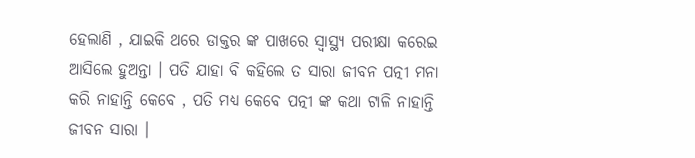ହେଲାଣି , ଯାଇକି ଥରେ ଡାକ୍ତର ଙ୍କ ପାଖରେ ସ୍ୱାସ୍ଥ୍ୟ ପରୀକ୍ଷା କରେଇ ଆସିଲେ ହୁଅନ୍ତା । ପତି ଯାହା ବି କହିଲେ ତ ସାରା ଜୀବନ ପତ୍ନୀ ମନା କରି ନାହାନ୍ତି କେବେ , ପତି ମଧ୍ୟ କେବେ ପତ୍ନୀ ଙ୍କ କଥା ଟାଳି ନାହାନ୍ତି ଜୀବନ ସାରା ।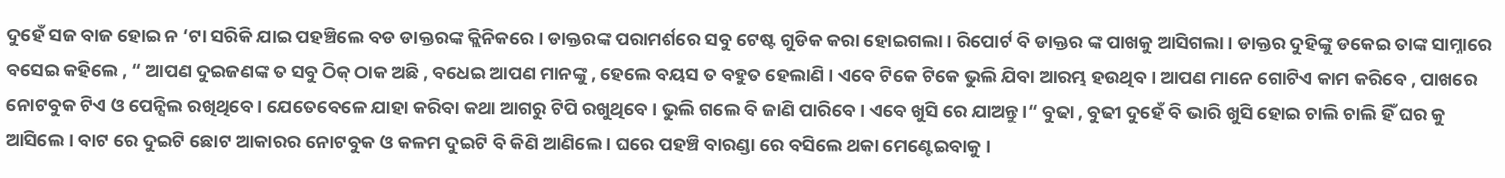ଦୁହେଁ ସଜ ବାଜ ହୋଇ ନ ‘ଟା ସରିକି ଯାଇ ପହଞ୍ଚିଲେ ବଡ ଡାକ୍ତରଙ୍କ କ୍ଲିନିକରେ । ଡାକ୍ତରଙ୍କ ପରାମର୍ଶରେ ସବୁ ଟେଷ୍ଟ ଗୁଡିକ କରା ହୋଇଗଲା । ରିପୋର୍ଟ ବି ଡାକ୍ତର ଙ୍କ ପାଖକୁ ଆସିଗଲା । ଡାକ୍ତର ଦୁହିଙ୍କୁ ଡକେଇ ତାଙ୍କ ସାମ୍ନାରେ ବସେଇ କହିଲେ , “ ଆପଣ ଦୁଇଜଣଙ୍କ ତ ସବୁ ଠିକ୍ ଠାକ ଅଛି , ବଧେଇ ଆପଣ ମାନଙ୍କୁ , ହେଲେ ବୟସ ତ ବହୁତ ହେଲାଣି । ଏବେ ଟିକେ ଟିକେ ଭୁଲି ଯିବା ଆରମ୍ଭ ହଉଥିବ । ଆପଣ ମାନେ ଗୋଟିଏ କାମ କରିବେ , ପାଖରେ ନୋଟବୁକ ଟିଏ ଓ ପେନ୍ସିଲ ରଖିଥିବେ । ଯେତେବେଳେ ଯାହା କରିବା କଥା ଆଗରୁ ଟିପି ରଖୁଥିବେ । ଭୁଲି ଗଲେ ବି ଜାଣି ପାରିବେ । ଏବେ ଖୁସି ରେ ଯାଅନ୍ତୁ ।“ ବୁଢା , ବୁଢୀ ଦୁହେଁ ବି ଭାରି ଖୁସି ହୋଇ ଚାଲି ଚାଲି ହିଁ ଘର କୁ ଆସିଲେ । ବାଟ ରେ ଦୁଇଟି ଛୋଟ ଆକାରର ନୋଟବୁକ ଓ କଳମ ଦୁଇଟି ବି କିଣି ଆଣିଲେ । ଘରେ ପହଞ୍ଚି ବାରଣ୍ଡା ରେ ବସିଲେ ଥକା ମେଣ୍ଟେଇବାକୁ ।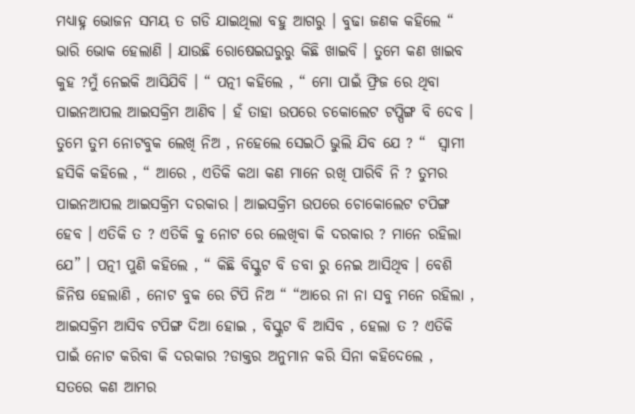ମଧ୍ୟାହ୍ନ ଭୋଜନ ସମୟ ତ ଗଡି ଯାଇଥିଲା ବହୁ ଆଗରୁ । ବୁଢା ଜଣକ କହିଲେ “ ଭାରି ଭୋକ ହେଲାଣି । ଯାଉଛି ରୋଷେଇଘରୁରୁ କିଛି ଖାଇବି । ତୁମେ କଣ ଖାଇବ କୁହ ?ମୁଁ ନେଇକି ଆସିଯିବି । “ ପତ୍ନୀ କହିଲେ , “ ମୋ ପାଇଁ ଫ୍ରିଜ ରେ ଥିବା ପାଇନଆପଲ ଆଇସକ୍ରିମ ଆଣିବ । ହଁ ତାହା ଉପରେ ଚକୋଲେଟ ଟପ୍ପିଙ୍ଗ ବି ଦେବ । ତୁମେ ତୁମ ନୋଟବୁକ ଲେଖି ନିଅ , ନହେଲେ ସେଇଠି ଭୁଲି ଯିବ ଯେ ? “  ସ୍ଵାମୀ ହସିକି କହିଲେ , “ ଆରେ , ଏତିକି କଥା କଣ ମାନେ ରଖି ପାରିବି ନି ? ତୁମର ପାଇନଆପଲ ଆଇସକ୍ରିମ ଦରକାର । ଆଇସକ୍ରିମ ଉପରେ ଚୋକୋଲେଟ ଟପିଙ୍ଗ ହେବ । ଏତିକି ତ ? ଏତିକି କୁ ନୋଟ ରେ ଲେଖିବା କି ଦରକାର ? ମାନେ ରହିଲା ଯେ” । ପତ୍ନୀ ପୁଣି କହିଲେ , “ କିଛି ବିସ୍କୁଟ ବି ଡବା ରୁ ନେଇ ଆସିଥିବ । ବେଶି ଜିନିଷ ହେଲାଣି , ନୋଟ ବୁକ ରେ ଟିପି ନିଅ “ “ଆରେ ନା ନା ସବୁ ମନେ ରହିଲା , ଆଇସକ୍ରିମ ଆସିବ ଟପିଙ୍ଗ ଦିଆ ହୋଇ , ବିସ୍କୁଟ ବି ଆସିବ , ହେଲା ତ ? ଏତିକି ପାଇଁ ନୋଟ କରିବା କି ଦରକାର ?ଡାକ୍ତର ଅନୁମାନ କରି ସିନା କହିଦେଲେ , ସତରେ କଣ ଆମର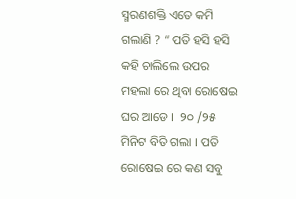ସ୍ମରଣଶକ୍ତି ଏତେ କମି ଗଲାଣି ? “ ପତି ହସି ହସି କହି ଚାଲିଲେ ଉପର ମହଲା ରେ ଥିବା ରୋଷେଇ ଘର ଆଡେ ।  ୨୦ /୨୫ ମିନିଟ ବିତି ଗଲା । ପତି ରୋଷେଇ ରେ କଣ ସବୁ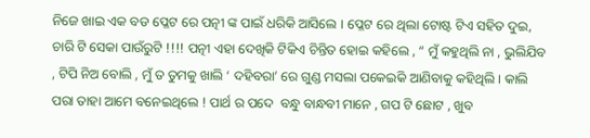ନିଜେ ଖାଇ ଏକ ବଡ ପ୍ଳେଟ ରେ ପତ୍ନୀ ଙ୍କ ପାଇଁ ଧରିକି ଆସିଲେ । ପ୍ଳେଟ ରେ ଥିଲା ଟୋଷ୍ଟ ଟିଏ ସହିତ ଦୁଇ, ଚାରି ଟି ସେକା ପାଉଁରୁଟି !!!! ପତ୍ନୀ ଏହା ଦେଖିକି ଟିକିଏ ଚିନ୍ତିତ ହୋଇ କହିଲେ , “ ମୁଁ କହୁଥିଲି ନା , ଭୁଲିଯିବ , ଟିପି ନିଅ ବୋଲି , ମୁଁ ତ ତୁମକୁ ଖାଲି ‘ ଦହିବରା’ ରେ ଗୁଣ୍ଡ ମସଲା ପକେଇକି ଆଣିବାକୁ କହିଥିଲି । କାଲି ପରା ତାହା ଆମେ ବନେଇଥିଲେ ! ପାର୍ଥ ର ପଦେ  ବନ୍ଧୁ ବାନ୍ଧବୀ ମାନେ , ଗପ ଟି ଛୋଟ , ଖୁବ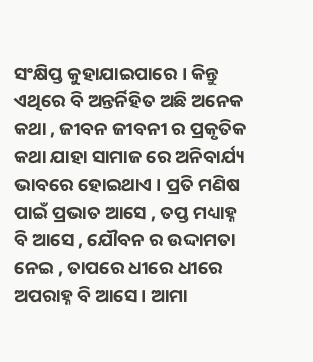ସଂକ୍ଷିପ୍ତ କୁହାଯାଇପାରେ । କିନ୍ତୁ ଏଥିରେ ବି ଅନ୍ତର୍ନିହିତ ଅଛି ଅନେକ କଥା , ଜୀବନ ଜୀବନୀ ର ପ୍ରକୃତିକ କଥା ଯାହା ସାମାଜ ରେ ଅନିବାର୍ଯ୍ୟ ଭାବରେ ହୋଇଥାଏ । ପ୍ରତି ମଣିଷ ପାଇଁ ପ୍ରଭାତ ଆସେ , ତପ୍ତ ମଧ୍ୟାହ୍ନ ବି ଆସେ , ଯୌବନ ର ଉଦ୍ଦାମତା ନେଇ , ତାପରେ ଧୀରେ ଧୀରେ ଅପରାହ୍ନ ବି ଆସେ । ଆମା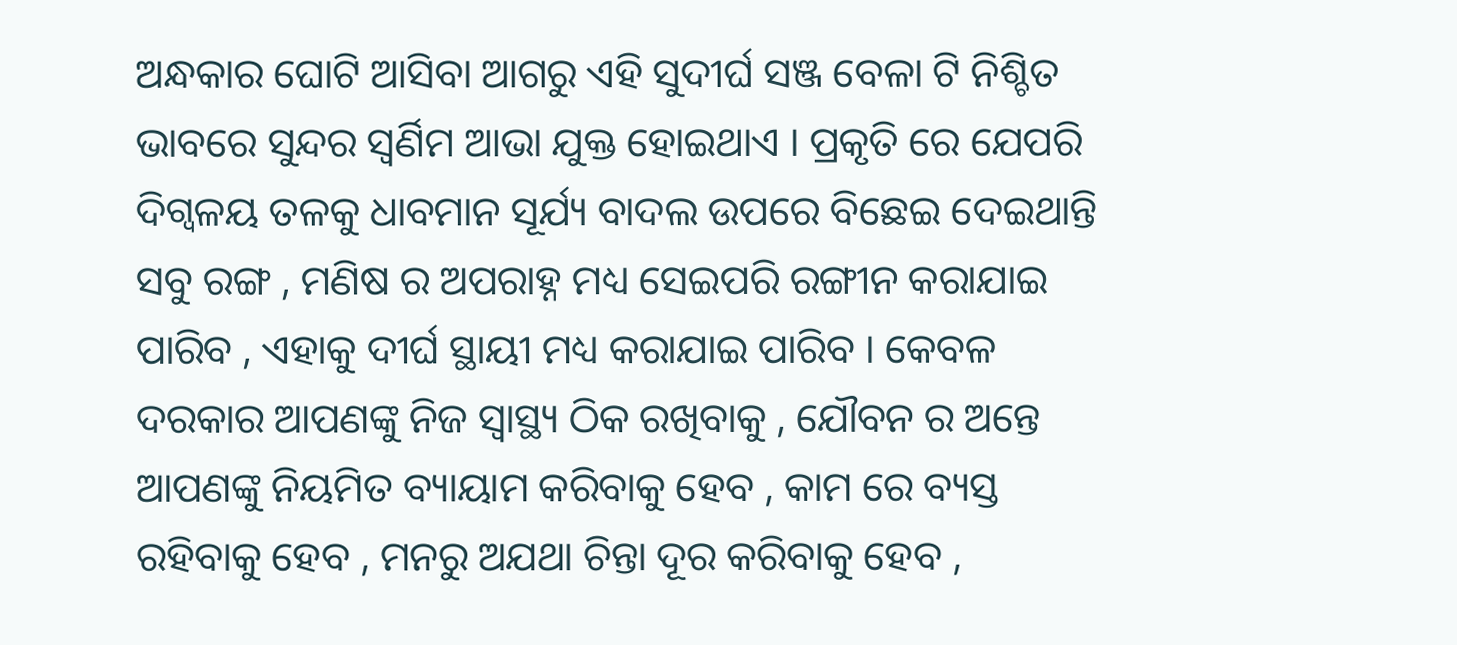ଅନ୍ଧକାର ଘୋଟି ଆସିବା ଆଗରୁ ଏହି ସୁଦୀର୍ଘ ସଞ୍ଜ ବେଳା ଟି ନିଶ୍ଚିତ ଭାବରେ ସୁନ୍ଦର ସ୍ଵର୍ଣିମ ଆଭା ଯୁକ୍ତ ହୋଇଥାଏ । ପ୍ରକୃତି ରେ ଯେପରି ଦିଗ୍ବଳୟ ତଳକୁ ଧାବମାନ ସୂର୍ଯ୍ୟ ବାଦଲ ଉପରେ ବିଛେଇ ଦେଇଥାନ୍ତି ସବୁ ରଙ୍ଗ , ମଣିଷ ର ଅପରାହ୍ନ ମଧ୍ୟ ସେଇପରି ରଙ୍ଗୀନ କରାଯାଇ ପାରିବ , ଏହାକୁ ଦୀର୍ଘ ସ୍ଥାୟୀ ମଧ୍ୟ କରାଯାଇ ପାରିବ । କେବଳ ଦରକାର ଆପଣଙ୍କୁ ନିଜ ସ୍ୱାସ୍ଥ୍ୟ ଠିକ ରଖିବାକୁ , ଯୌବନ ର ଅନ୍ତେ ଆପଣଙ୍କୁ ନିୟମିତ ବ୍ୟାୟାମ କରିବାକୁ ହେବ , କାମ ରେ ବ୍ୟସ୍ତ ରହିବାକୁ ହେବ , ମନରୁ ଅଯଥା ଚିନ୍ତା ଦୂର କରିବାକୁ ହେବ ,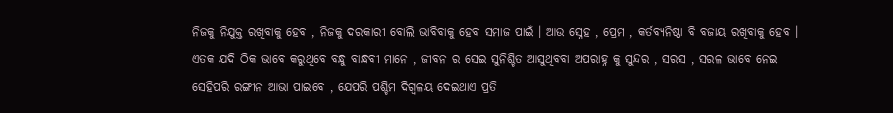ନିଜକୁ ନିଯୁକ୍ତ ରଖିବାକୁ ହେବ , ନିଜକୁ ଦରକାରୀ ବୋଲି ଭାବିବାକୁ ହେବ ସମାଜ ପାଇଁ । ଆଉ ସ୍ନେହ , ପ୍ରେମ , କର୍ତବ୍ୟନିଷ୍ଠା ବି ବଜାୟ ରଖିବାକୁ ହେବ । ଏତକ ଯଦି ଠିକ ଭାବେ କରୁଥିବେ ବନ୍ଧୁ ବାନ୍ଧବୀ ମାନେ , ଜୀବନ ର ସେଇ ସୁନିଶ୍ଚିତ ଆସୁଥିବବା ଅପରାହ୍ନ କୁ ସୁନ୍ଦର , ସରସ , ସରଳ ଭାବେ ନେଇ ସେହିପରି ରଙ୍ଗୀନ ଆଭା ପାଇବେ , ଯେପରି ପଶ୍ଚିମ ଦିଗ୍ବଳୟ ଦେଇଥାଏ ପ୍ରତି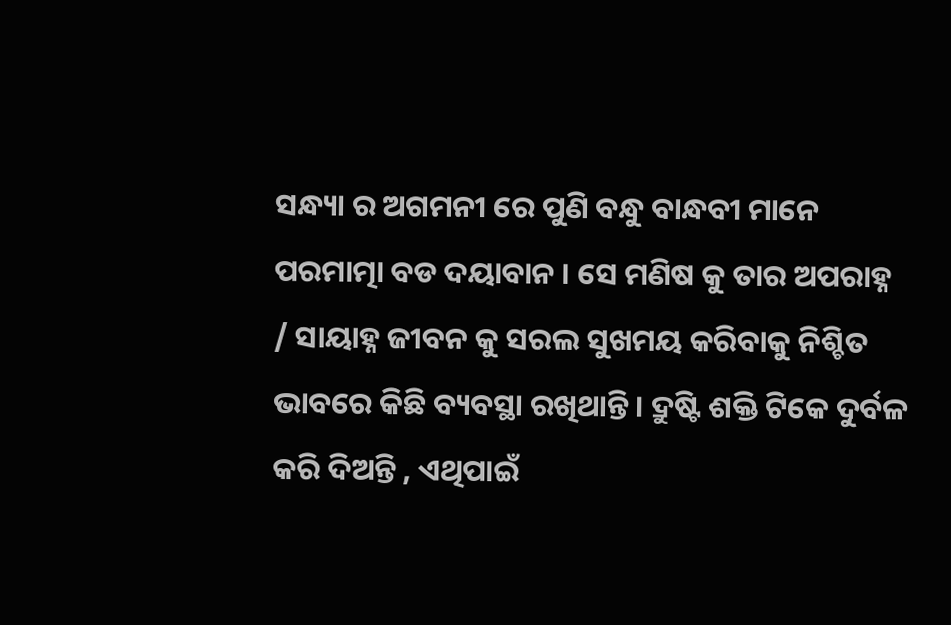ସନ୍ଧ୍ୟା ର ଅଗମନୀ ରେ ପୁଣି ବନ୍ଧୁ ବାନ୍ଧବୀ ମାନେ ପରମାତ୍ମା ବଡ ଦୟାବାନ । ସେ ମଣିଷ କୁ ତାର ଅପରାହ୍ନ / ସାୟାହ୍ନ ଜୀବନ କୁ ସରଲ ସୁଖମୟ କରିବାକୁ ନିଶ୍ଚିତ ଭାବରେ କିଛି ବ୍ୟବସ୍ଥା ରଖିଥାନ୍ତି । ଦ୍ରୁଷ୍ଟି ଶକ୍ତି ଟିକେ ଦୁର୍ବଳ କରି ଦିଅନ୍ତି , ଏଥିପାଇଁ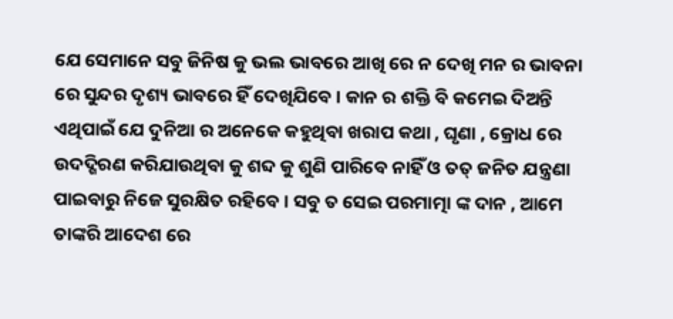ଯେ ସେମାନେ ସବୁ ଜିନିଷ କୁ ଭଲ ଭାବରେ ଆଖି ରେ ନ ଦେଖି ମନ ର ଭାବନା ରେ ସୁନ୍ଦର ଦୃଶ୍ୟ ଭାବରେ ହିଁ ଦେଖିଯିବେ । କାନ ର ଶକ୍ତି ବି କମେଇ ଦିଅନ୍ତି ଏଥିପାଇଁ ଯେ ଦୁନିଆ ର ଅନେକେ କହୁଥିବା ଖରାପ କଥା , ଘୃଣା , କ୍ରୋଧ ରେ ଉଦଦ୍ଗିରଣ କରିଯାଉଥିବା କୁ ଶବ୍ଦ କୁ ଶୁଣି ପାରିବେ ନାହିଁ ଓ ତତ୍ ଜନିତ ଯନ୍ତ୍ରଣା ପାଇବାରୁ ନିଜେ ସୁରକ୍ଷିତ ରହିବେ । ସବୁ ତ ସେଇ ପରମାତ୍ମା ଙ୍କ ଦାନ , ଆମେ ତାଙ୍କରି ଆଦେଶ ରେ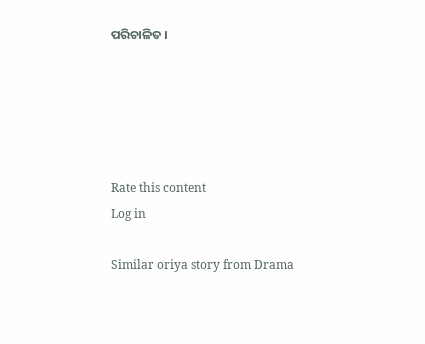ପରିଚାଳିତ ।





Rate this content
Log in

Similar oriya story from Drama